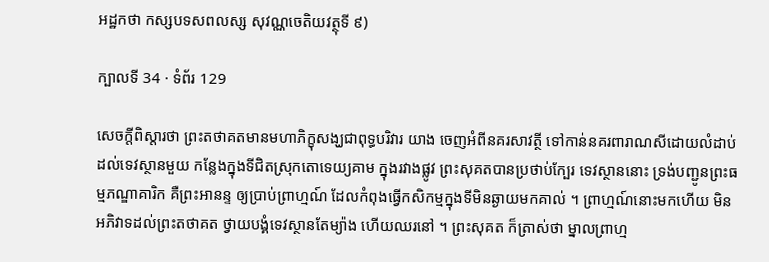អដ្ឋកថា កស្សបទសពលស្ស សុវណ្ណចេតិយវត្ថុទី ៩)

ក្បាលទី 34 · ទំព័រ 129

សេចក្តីពិស្តារថា ព្រះតថាគតមានមហាភិក្ខុសង្ឃជាពុទ្ធបរិវារ យាង ចេញអំពីនគរសាវត្ថី ទៅកាន់នគរពារាណសីដោយលំដាប់ ដល់ទេវស្ថានមួយ កន្លែងក្នុងទីជិតស្រុកតោទេយ្យគាម ក្នុងរវាងផ្លូវ ព្រះសុគតបានប្រថាប់ក្បែរ ទេវស្ថាននោះ ទ្រង់បញ្ជូនព្រះធម្មភណ្ឌាគារិក គឺព្រះអានន្ទ ឲ្យប្រាប់ព្រាហ្មណ៍ ដែលកំពុងធ្វើកសិកម្មក្នុងទីមិនឆ្ងាយមកគាល់ ។ ព្រាហ្មណ៍នោះមកហើយ មិន អភិវាទដល់ព្រះតថាគត ថ្វាយបង្គំទេវស្ថានតែម្យ៉ាង ហើយឈរនៅ ។ ព្រះសុគត ក៏ត្រាស់ថា ម្នាលព្រាហ្ម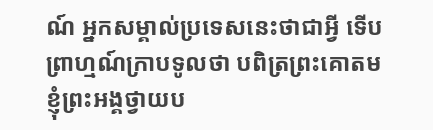ណ៍ អ្នកសម្គាល់ប្រទេសនេះថាជាអ្វី ទើប ព្រាហ្មណ៍ក្រាបទូលថា បពិត្រព្រះគោតម ខ្ញុំព្រះអង្គថ្វាយប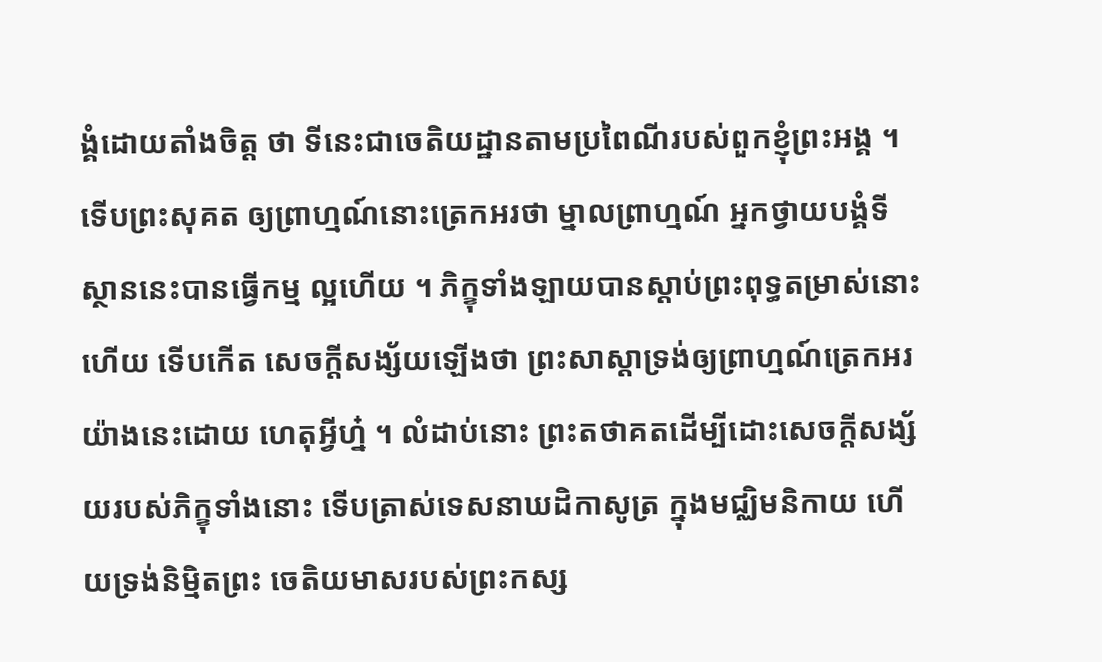ង្គំដោយតាំងចិត្ត ថា ទីនេះជាចេតិយដ្ឋានតាមប្រពៃណីរបស់ពួកខ្ញុំព្រះអង្គ ។ ទើបព្រះសុគត ឲ្យព្រាហ្មណ៍នោះត្រេកអរថា ម្នាលព្រាហ្មណ៍ អ្នកថ្វាយបង្គំទីស្ថាននេះបានធ្វើកម្ម ល្អហើយ ។ ភិក្ខុទាំងឡាយបានស្តាប់ព្រះពុទ្ធតម្រាស់នោះហើយ ទើបកើត សេចក្តីសង្ស័យឡើងថា ព្រះសាស្តាទ្រង់ឲ្យព្រាហ្មណ៍ត្រេកអរយ៉ាងនេះដោយ ហេតុអ្វីហ្ន៎ ។ លំដាប់នោះ ព្រះតថាគតដើម្បីដោះសេចក្តីសង្ស័យរបស់ភិក្ខុទាំងនោះ ទើបត្រាស់ទេសនាឃដិកាសូត្រ ក្នុងមជ្ឈិមនិកាយ ហើយទ្រង់និម្មិតព្រះ ចេតិយមាសរបស់ព្រះកស្ស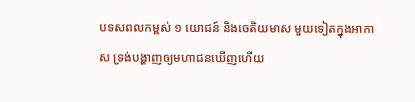បទសពលកម្ពស់ ១ យោជន៍ និងចេតិយមាស មួយទៀតក្នុងអាកាស ទ្រង់បង្ហាញឲ្យមហាជនឃើញហើយ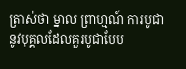ត្រាស់ថា ម្នាល ព្រាហ្មណ៍ ការបូជានូវបុគ្គលដែលគួរបូជាបែប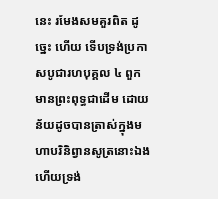នេះ រមែងសមគួរពិត ដូច្នេះ ហើយ ទើបទ្រង់ប្រកាសបូជារហបុគ្គល ៤ ពួក មានព្រះពុទ្ធជាដើម ដោយ ន័យដូចបានត្រាស់ក្នុងមហាបរិនិព្វានសូត្រនោះឯង ហើយទ្រង់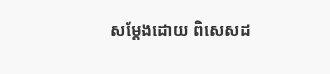សម្តែងដោយ ពិសេសដ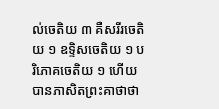ល់ចេតិយ ៣ គឺសរីរចេតិយ ១ ឧទ្ទិសចេតិយ ១ បរិភោគចេតិយ ១ ហើយបានភាសិតព្រះគាថាថា